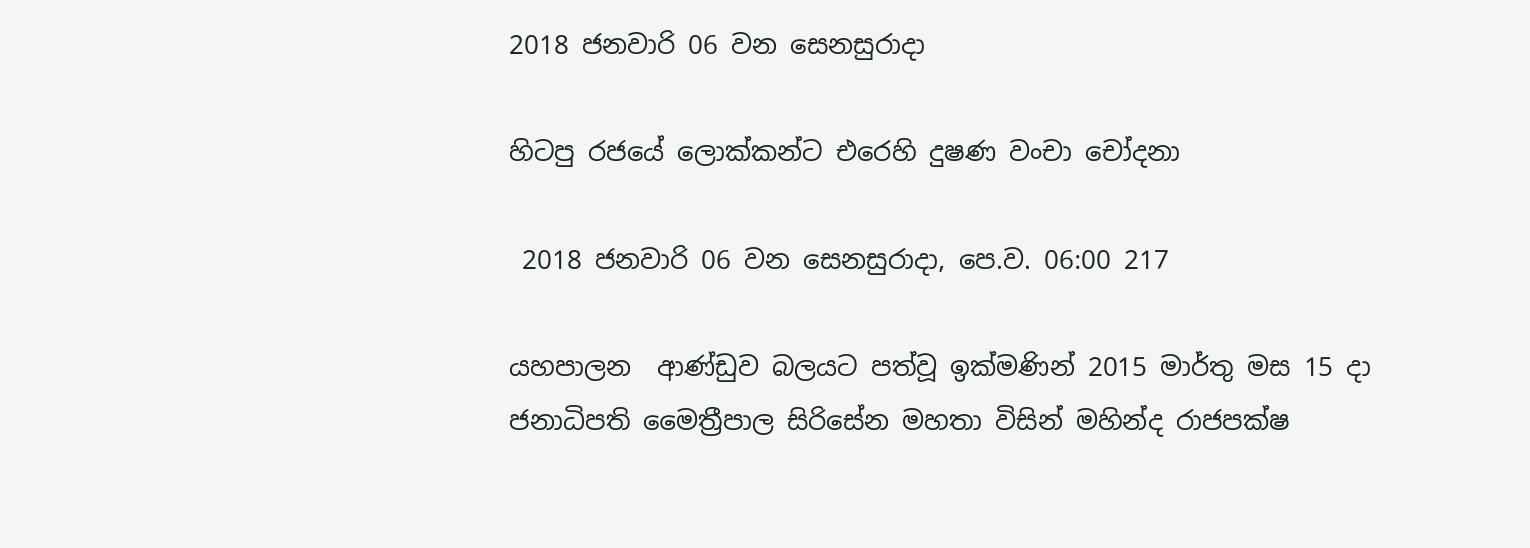2018 ජනවාරි 06 වන සෙනසුරාදා

හිටපු රජයේ ලොක්කන්ට එරෙහි දුෂණ වංචා චෝදනා

 2018 ජනවාරි 06 වන සෙනසුරාදා, පෙ.ව. 06:00 217

යහපාලන  ආණ්ඩුව බලයට පත්වූ ඉක්මණින් 2015 මාර්තු මස 15 දා ජනාධිපති මෛත්‍රීපාල සිරිසේන මහතා විසින් මහින්ද රාජපක්ෂ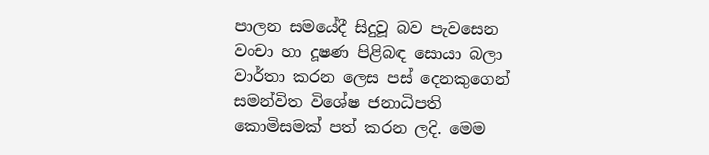පාලන සමයේදී සිදුවූ බව පැවසෙන වංචා හා දූෂණ පිළිබඳ සොයා බලා වාර්තා කරන ලෙස පස් දෙනකුගෙන් සමන්විත විශේෂ ජනාධිපති කොමිසමක් පත් කරන ලදි. මෙම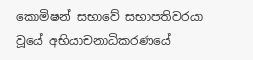කොමිෂන් සභාවේ සභාපතිවරයා වූයේ අභියාචනාධිකරණයේ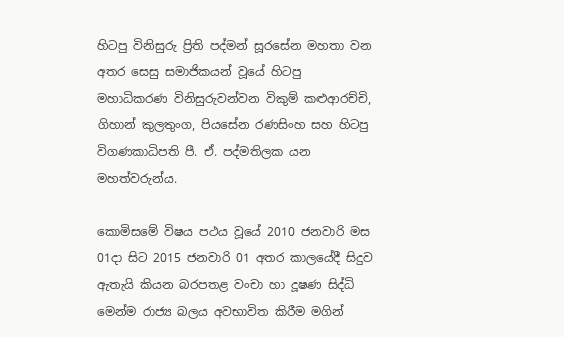හිටපු විනිසුරු ප්‍රිති පද්මන් සූරසේන මහතා වන අතර සෙසු සමාජිකයන් වූයේ හිටපු මහාධිකරණ විනිසුරුවන්වන විකුම් කළුආරච්චි, ගිහාන් කුලතුංග, පියසේන රණසිංහ සහ හිටපු විගණකාධිපති පී. ඒ. පද්මතිලක යන මහත්වරුන්ය.

කොමිසමේ විෂය පථය වූයේ 2010 ජනවාරි මස 01දා සිට 2015 ජනවාරි 01 අතර කාලයේදී සිදුව ඇතැයි කියන බරපතළ වංචා හා දූෂණ සිද්ධි මෙන්ම රාජ්‍ය බලය අවභාවිත කිරීම මගින්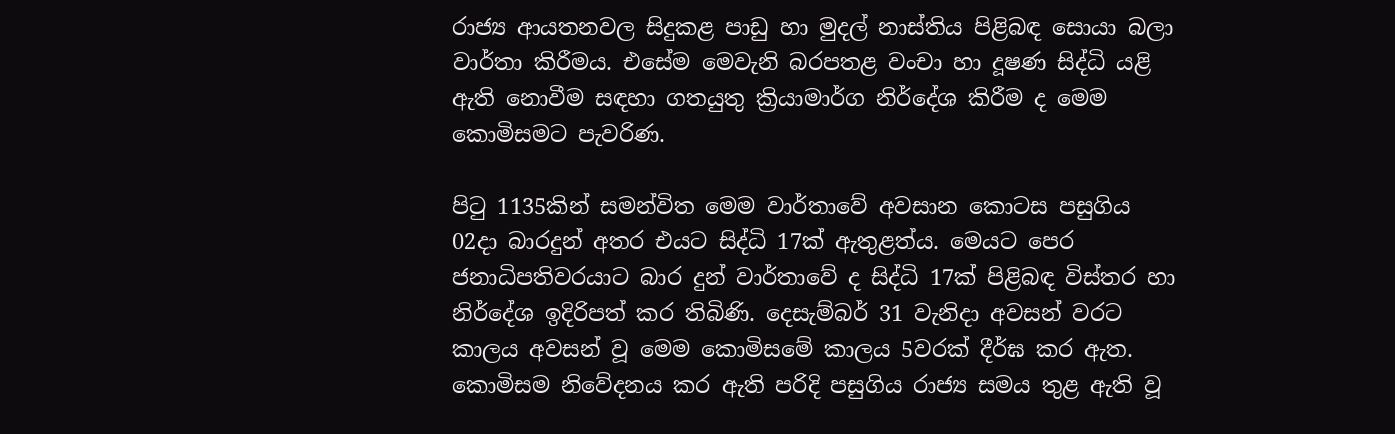රාජ්‍ය ආයතනවල සිදුකළ පාඩු හා මුදල් නාස්තිය පිළිබඳ සොයා බලා වාර්තා කිරීමය. එසේම මෙවැනි බරපතළ වංචා හා දූෂණ සිද්ධි යළි ඇති නොවීම සඳහා ගතයුතු ක්‍රියාමාර්ග නිර්දේශ කිරීම ද මෙම කොමිසමට පැවරිණ.

පිටු 1135කින් සමන්විත මෙම වාර්තාවේ අවසාන කොටස පසුගිය 02දා බාරදුන් අතර එයට සිද්ධි 17ක් ඇතුළත්ය. මෙයට පෙර ජනාධිපතිවරයාට බාර දුන් වාර්තාවේ ද සිද්ධි 17ක් පිළිබඳ විස්තර හා නිර්දේශ ඉදිරිපත් කර තිබිණි. දෙසැම්බර් 31 වැනිදා අවසන් වරට කාලය අවසන් වූ මෙම කොමිසමේ කාලය 5වරක් දීර්ඝ කර ඇත. කොමිසම නිවේදනය කර ඇති පරිදි පසුගිය රාජ්‍ය සමය තුළ ඇති වූ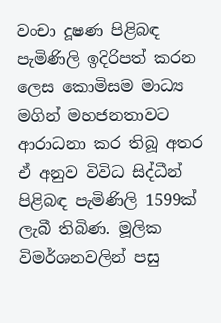වංචා දූෂණ පිළිබඳ පැමිණිලි ඉදිරිපත් කරන ලෙස කොමිසම මාධ්‍ය මගින් මහජනතාවට ආරාධනා කර තිබූ අතර ඒ අනුව විවිධ සිද්ධීන් පිළිබඳ පැමිණිලි 1599ක් ලැබී තිබිණ. මූලික විමර්ශනවලින් පසු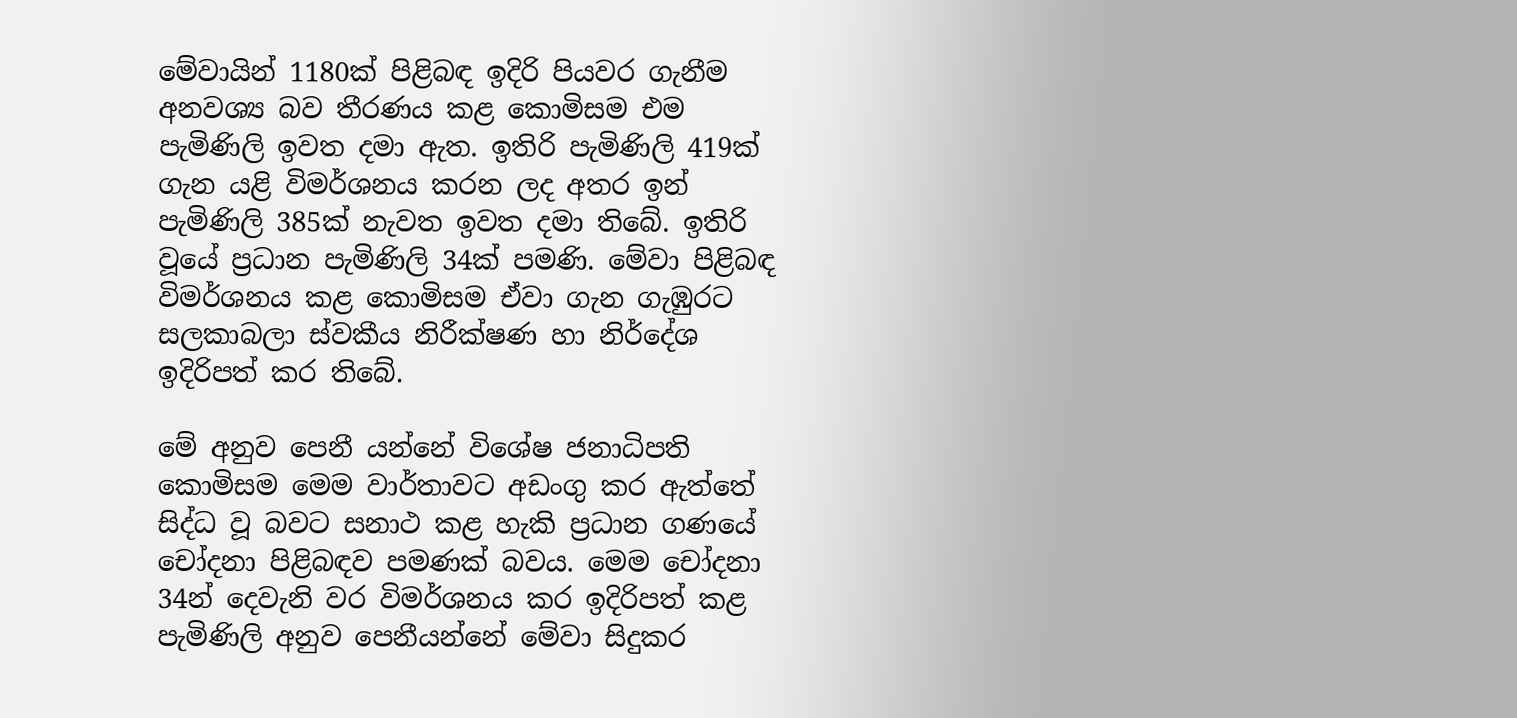මේවායින් 1180ක් පිළිබඳ ඉදිරි පියවර ගැනීම අනවශ්‍ය බව තීරණය කළ කොමිසම එම පැමිණිලි ඉවත දමා ඇත. ඉතිරි පැමිණිලි 419ක් ගැන යළි විමර්ශනය කරන ලද අතර ඉන් පැමිණිලි 385ක් නැවත ඉවත දමා තිබේ. ඉතිරි වූයේ ප්‍රධාන පැමිණිලි 34ක් පමණි. මේවා පිළිබඳ විමර්ශනය කළ කොමිසම ඒවා ගැන ගැඹුරට සලකාබලා ස්වකීය නිරීක්ෂණ හා නිර්දේශ ඉදිරිපත් කර තිබේ.

මේ අනුව පෙනී යන්නේ විශේෂ ජනාධිපති කොමිසම මෙම වාර්තාවට අඩංගු කර ඇත්තේ සිද්ධ වූ බවට සනාථ කළ හැකි ප්‍රධාන ගණයේ චෝදනා පිළිබඳව පමණක් බවය. මෙම චෝදනා 34න් දෙවැනි වර විමර්ශනය කර ඉදිරිපත් කළ පැමිණිලි අනුව පෙනීයන්නේ මේවා සිදුකර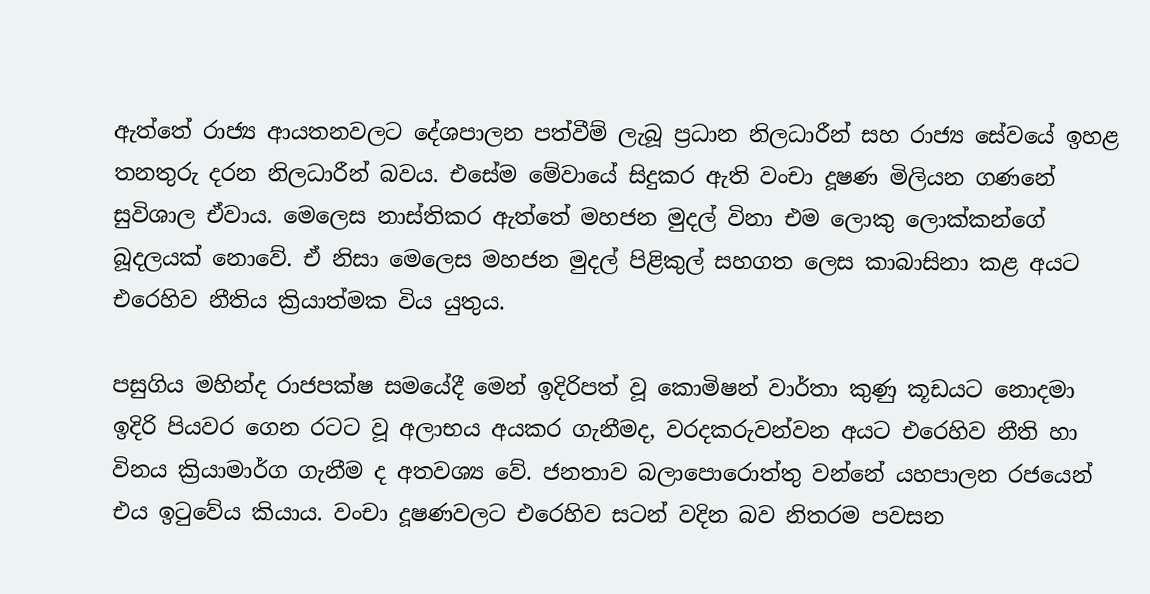ඇත්තේ රාජ්‍ය ආයතනවලට දේශපාලන පත්වීම් ලැබූ ප්‍රධාන නිලධාරීන් සහ රාජ්‍ය සේවයේ ඉහළ තනතුරු දරන නිලධාරීන් බවය. එසේම මේවායේ සිදුකර ඇති වංචා දූෂණ මිලියන ගණනේ සුවිශාල ඒවාය. මෙලෙස නාස්තිකර ඇත්තේ මහජන මුදල් විනා එම ලොකු ලොක්කන්ගේ බූදලයක් නොවේ. ඒ නිසා මෙලෙස මහජන මුදල් පිළිකුල් සහගත ලෙස කාබාසිනා කළ අයට එරෙහිව නීතිය ක්‍රියාත්මක විය යුතුය.

පසුගිය මහින්ද රාජපක්ෂ සමයේදී මෙන් ඉදිරිපත් වූ කොමිෂන් වාර්තා කුණු කූඩයට නොදමා ඉදිරි පියවර ගෙන රටට වූ අලාභය අයකර ගැනීමද, වරදකරුවන්වන අයට එරෙහිව නීති හා විනය ක්‍රියාමාර්ග ගැනීම ද අතවශ්‍ය වේ. ජනතාව බලාපොරොත්තු වන්නේ යහපාලන රජයෙන් එය ඉටුවේය කියාය. වංචා දූෂණවලට එරෙහිව සටන් වදින බව නිතරම පවසන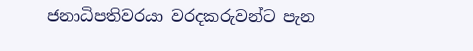ජනාධිපතිවරයා වරදකරුවන්ට පැන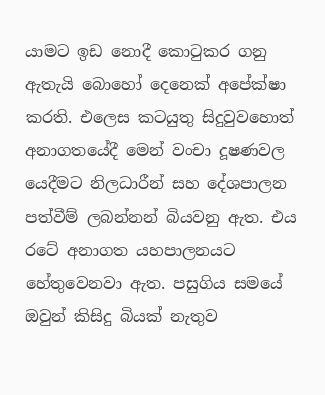යාමට ඉඩ නොදී කොටුකර ගනු ඇතැයි බොහෝ දෙනෙක් අපේක්ෂා කරති. එලෙස කටයුතු සිදුවුවහොත්  අනාගතයේදී මෙන් වංචා දූෂණවල යෙදීමට නිලධාරීන් සහ දේශපාලන පත්වීම් ලබන්නන් බියවනු ඇත. එය රටේ අනාගත යහපාලනයට හේතුවෙනවා ඇත. පසුගිය සමයේ ඔවුන් කිසිදු බියක් නැතුව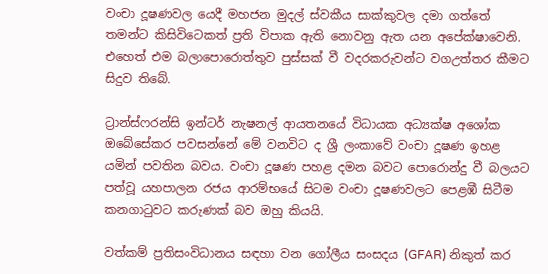වංචා දූෂණවල යෙදී මහජන මුදල් ස්වකීය සාක්කුවල දමා ගත්තේ තමන්ට කිසිවිටෙකත් ප්‍රති විපාක ඇති නොවනු ඇත යන අපේක්ෂාවෙනි. එහෙත් එම බලාපොරොත්තුව පුස්සක් වී වදරකරුවන්ට වගඋත්තර කීමට සිදුව තිබේ.

ට්‍රාන්ස්ෆරන්සි ඉන්ටර් නැෂනල් ආයතනයේ විධායක අධ්‍යක්ෂ අශෝක ඔබේසේකර පවසන්නේ මේ වනවිට ද ශ්‍රී ලංකාවේ වංචා දූෂණ ඉහළ යමින් පවතින බවය. වංචා දූෂණ පහළ දමන බවට පොරොන්දු වී බලයට පත්වූ යහපාලන රජය ආරම්භයේ සිටම වංචා දූෂණවලට පෙළඹී සිටීම කනගාටුවට කරුණක් බව ඔහු කියයි.

වත්කම් ප්‍රතිසංවිධානය සඳහා වන ගෝලීය සංසදය (GFAR) නිකුත් කර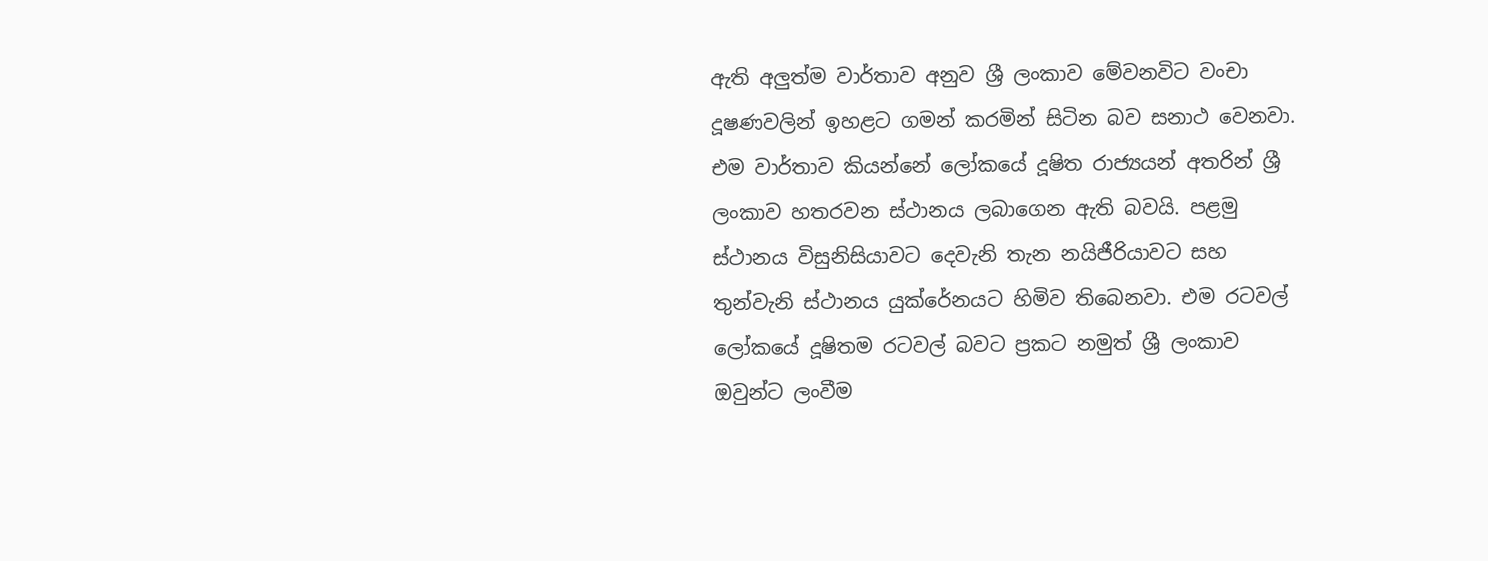ඇති අලුත්ම වාර්තාව අනුව ශ්‍රී ලංකාව මේවනවිට වංචා දූෂණවලින් ඉහළට ගමන් කරමින් සිටින බව සනාථ වෙනවා. එම වාර්තාව කියන්නේ ලෝකයේ දූෂිත රාජ්‍යයන් අතරින් ශ්‍රී ලංකාව හතරවන ස්ථානය ලබාගෙන ඇති බවයි. පළමු ස්ථානය විසුනිසියාවට දෙවැනි තැන නයිජීරියාවට සහ තුන්වැනි ස්ථානය යුක්රේනයට හිමිව තිබෙනවා. එම රටවල් ලෝකයේ දූෂිතම රටවල් බවට ප්‍රකට නමුත් ශ්‍රී ලංකාව ඔවුන්ට ලංවීම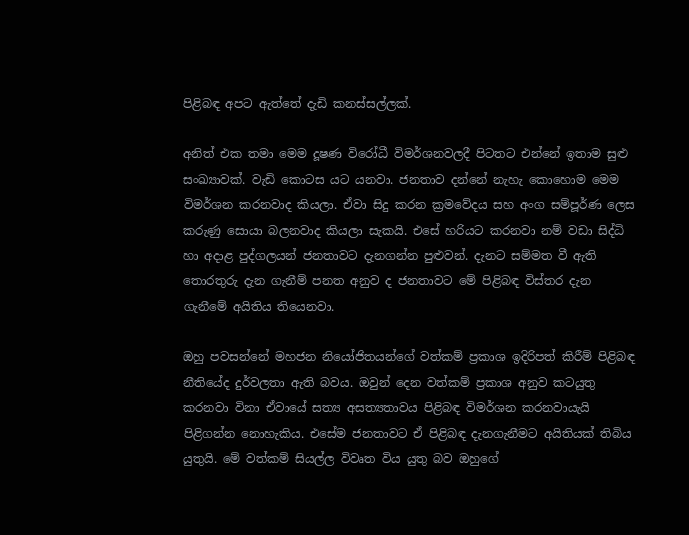පිළිබඳ අපට ඇත්තේ දැඩි කනස්සල්ලක්.

අනිත් එක තමා මෙම දූෂණ විරෝධී විමර්ශනවලදී පිටතට එන්නේ ඉතාම සුළු සංඛ්‍යාවක්. වැඩි කොටස යට යනවා. ජනතාව දන්නේ නැහැ කොහොම මෙම විමර්ශන කරනවාද කියලා. ඒවා සිදු කරන ක්‍රමවේදය සහ අංග සම්පූර්ණ ලෙස කරුණු සොයා බලනවාද කියලා සැකයි. එසේ හරියට කරනවා නම් වඩා සිද්ධි හා අදාළ පුද්ගලයන් ජනතාවට දැනගන්න පුළුවන්. දැනට සම්මත වී ඇති තොරතුරු දැන ගැනීම් පනත අනුව ද ජනතාවට මේ පිළිබඳ විස්තර දැන ගැනීමේ අයිතිය තියෙනවා.

ඔහු පවසන්නේ මහජන නියෝජිතයන්ගේ වත්කම් ප්‍රකාශ ඉදිරිපත් කිරීම් පිළිබඳ නීතියේද දුර්වලතා ඇති බවය. ඔවුන් දෙන වත්කම් ප්‍රකාශ අනුව කටයුතු කරනවා විනා ඒවායේ සත්‍ය අසත්‍යතාවය පිළිබඳ විමර්ශන කරනවායැයි පිළිගන්න නොහැකිය. එසේම ජනතාවට ඒ පිළිබඳ දැනගැනීමට අයිතියක් තිබිය යුතුයි. මේ වත්කම් සියල්ල විවෘත විය යුතු බව ඔහුගේ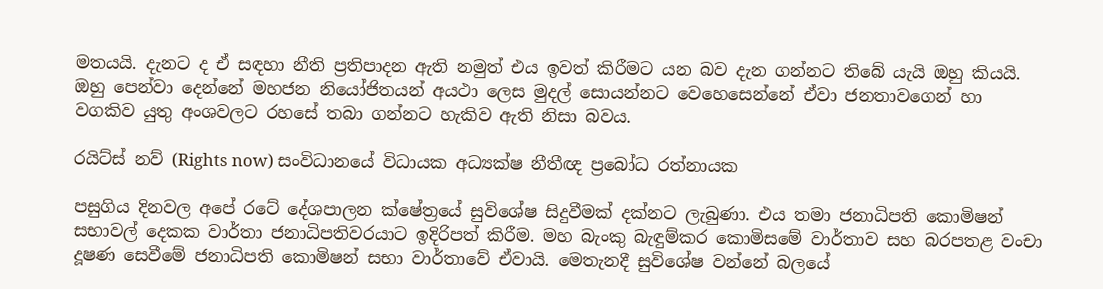මතයයි. දැනට ද ඒ සඳහා නීති ප්‍රතිපාදන ඇති නමුත් එය ඉවත් කිරීමට යන බව දැන ගන්නට තිබේ යැයි ඔහු කියයි. ඔහු පෙන්වා දෙන්නේ මහජන නියෝජිතයන් අයථා ලෙස මුදල් සොයන්නට වෙහෙසෙන්නේ ඒවා ජනතාවගෙන් හා වගකිව යුතු අංශවලට රහසේ තබා ගන්නට හැකිව ඇති නිසා බවය.

රයිට්ස් නව් (Rights now) සංවිධානයේ විධායක අධ්‍යක්ෂ නීතීඥ ප්‍රබෝධ රත්නායක

පසුගිය දිනවල අපේ රටේ දේශපාලන ක්ෂේත්‍රයේ සුවිශේෂ සිදුවීමක් දක්නට ලැබුණා. එය තමා ජනාධිපති කොමිෂන් සභාවල් දෙකක වාර්තා ජනාධිපතිවරයාට ඉදිරිපත් කිරීම. මහ බැංකු බැඳුම්කර කොමිසමේ වාර්තාව සහ බරපතළ වංචා දූෂණ සෙවීමේ ජනාධිපති කොමිෂන් සභා වාර්තාවේ ඒවායි. මෙතැනදී සුවිශේෂ වන්නේ බලයේ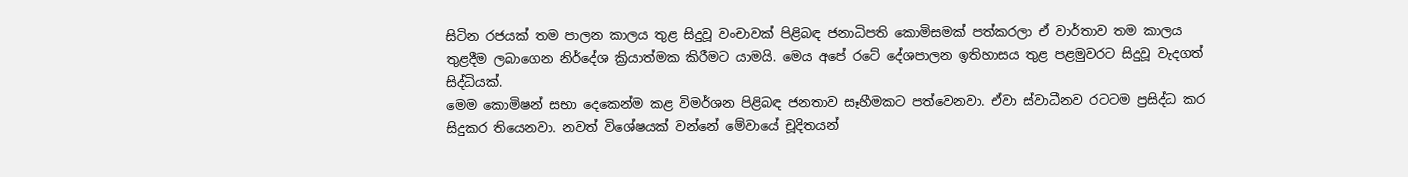සිටින රජයක් තම පාලන කාලය තුළ සිදුවූ වංචාවක් පිළිබඳ ජනාධිපති කොමිසමක් පත්කරලා ඒ වාර්තාව තම කාලය තුළදීම ලබාගෙන නිර්දේශ ක්‍රියාත්මක කිරීමට යාමයි. මෙය අපේ රටේ දේශපාලන ඉතිහාසය තුළ පළමුවරට සිදුවූ වැදගත් සිද්ධියක්.
මෙම කොමිෂන් සභා දෙකෙන්ම කළ විමර්ශන පිළිබඳ ජනතාව සෑහීමකට පත්වෙනවා. ඒවා ස්වාධීනව රටටම ප්‍රසිද්ධ කර සිදුකර තියෙනවා. නවත් විශේෂයක් වන්නේ මේවායේ චූදිතයන්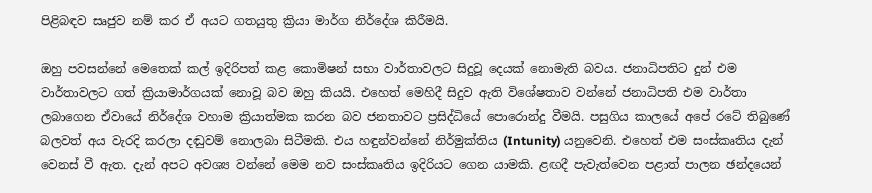පිළිබඳව සෘජුව නම් කර ඒ අයට ගතයුතු ක්‍රියා මාර්ග නිර්දේශ කිරීමයි.

ඔහු පවසන්නේ මෙතෙක් කල් ඉදිරිපත් කළ කොමිෂන් සභා වාර්තාවලට සිදුවූ දෙයක් නොමැති බවය. ජනාධිපතිට දුන් එම වාර්තාවලට ගත් ක්‍රියාමාර්ගයක් නොවූ බව ඔහු කියයි. එහෙත් මෙහිදී සිදුව ඇති විශේෂතාව වන්නේ ජනාධිපති එම වාර්තා ලබාගෙන ඒවායේ නිර්දේශ වහාම ක්‍රියාත්මක කරන බව ජනතාවට ප්‍රසිද්ධියේ පොරොන්දු වීමයි. පසුගිය කාලයේ අපේ රටේ තිබුණේ බලවත් අය වැරදි කරලා දඬුවම් නොලබා සිටීමකි. එය හඳුන්වන්නේ නිර්මුක්තිය (Intunity) යනුවෙනි. එහෙත් එම සංස්කෘතිය දැන් වෙනස් වී ඇත. දැන් අපට අවශ්‍ය වන්නේ මෙම නව සංස්කෘතිය ඉදිරියට ගෙන යාමකි. ළඟදී පැවැත්වෙන පළාත් පාලන ඡන්දයෙන්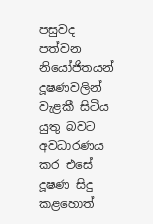පසුවද පත්වන නියෝජිතයන් දූෂණවලින් වැළකී සිටිය යුතු බවට අවධාරණය කර එසේ දූෂණ සිදු කළහොත්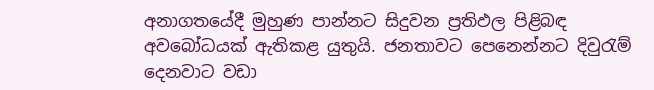අනාගතයේදී මුහුණ පාන්නට සිදුවන ප්‍රතිඵල පිළිබඳ අවබෝධයක් ඇතිකළ යුතුයි. ජනතාවට පෙනෙන්නට දිවුරැම් දෙනවාට වඩා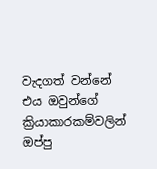වැදගත් වන්නේ එය ඔවුන්ගේ ක්‍රියාකාරකම්වලින් ඔප්පු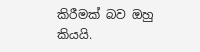කිරීමක් බව ඔහු කියයි.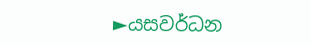►යසවර්ධන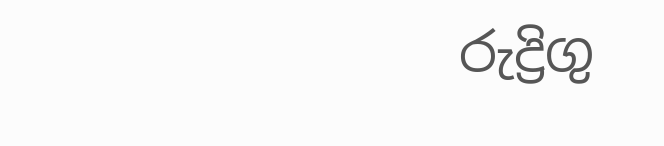රුද්‍රිගු